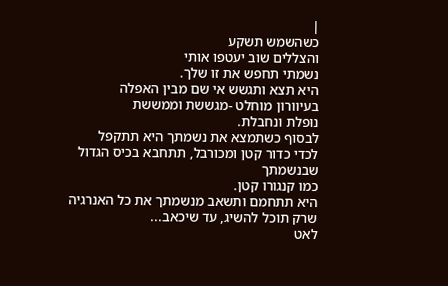|
כשהשמש תשקע
והצללים שוב יעטפו אותי
נשמתי תחפש את זו שלך.
היא תצא ותגשש אי שם מבין האפלה
בעיוורון מוחלט -מגששת וממששת
נופלת ונחבלת.
לבסוף כשתמצא את נשמתך היא תתקפל
לכדי כדור קטן ומכורבל, תתחבא בכיס הגדול שבנשמתך
כמו קנגורו קטן.
היא תתחמם ותשאב מנשמתך את כל האנרגיה
שרק תוכל להשיג, עד שיכאב...
לאט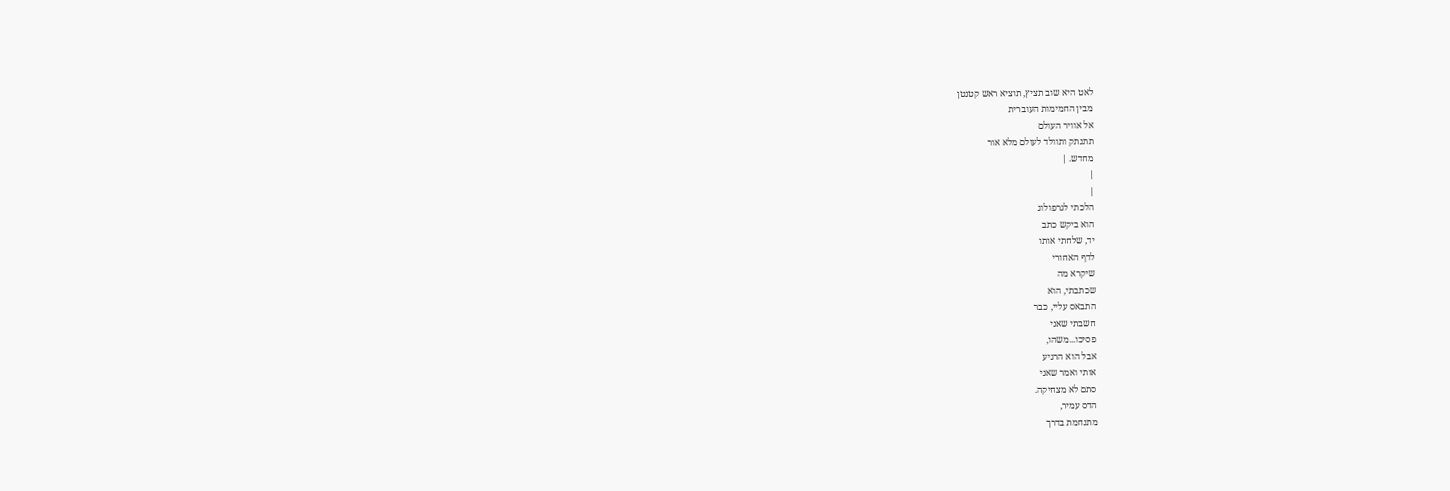לאט היא שוב תציץ, תוציא ראש קטנטן
מבין החמימות העוברית
אל אוויר העולם
תתנתק ותוולד לעולם מלא אור
מחדש. |
|
|
הלכתי לגרפולוג
הוא ביקש כתב
יד, שלחתי אותו
לדף האחורי
שיקרא מה
שכתבתי, הוא
התבאס עליי, כבר
חשבתי שאני
פסיכו...משהו,
אבל הוא הרגיע
אותי ואמר שאני
סתם לא מצחיקה.
הדס עמיר,
מתנחמת בדרך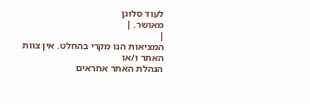לעוד סלוגן
מאושר. |
|
המציאות הנו מקרי בהחלט. אין צוות האתר ו/או
הנהלת האתר אחראים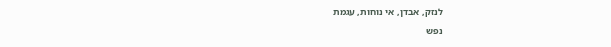לנזק, אבדן, אי נוחות, עגמת
נפש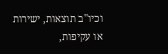וכיו''ב תוצאות, ישירות או עקיפות,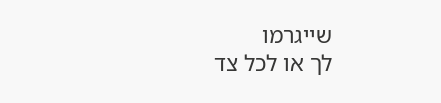שייגרמו
לך או לכל צד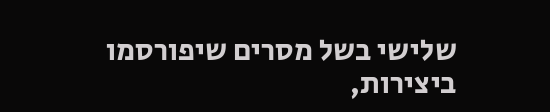שלישי בשל מסרים שיפורסמו
ביצירות,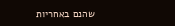שהנם באחריות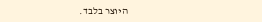היוצר בלבד.